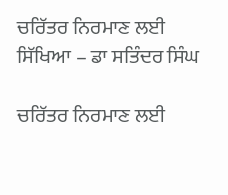ਚਰਿੱਤਰ ਨਿਰਮਾਣ ਲਈ ਸਿੱਖਿਆ – ਡਾ ਸਤਿੰਦਰ ਸਿੰਘ

ਚਰਿੱਤਰ ਨਿਰਮਾਣ ਲਈ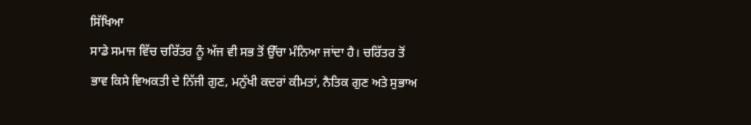ਸਿੱਖਿਆ
ਸਾਡੇ ਸਮਾਜ ਵਿੱਚ ਚਰਿੱਤਰ ਨੂੰ ਅੱਜ ਵੀ ਸਭ ਤੋਂ ਉੱਚਾ ਮੰਨਿਆ ਜਾਂਦਾ ਹੈ। ਚਰਿੱਤਰ ਤੋਂ ਭਾਵ ਕਿਸੇ ਵਿਅਕਤੀ ਦੇ ਨਿੱਜੀ ਗੁਣ, ਮਨੁੱਖੀ ਕਦਰਾਂ ਕੀਮਤਾਂ, ਨੈਤਿਕ ਗੁਣ ਅਤੇ ਸੁਭਾਅ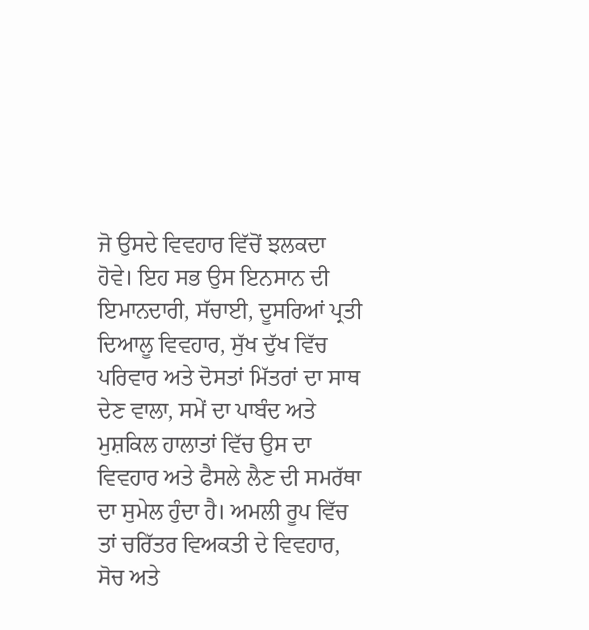ਜੋ ਉਸਦੇ ਵਿਵਹਾਰ ਵਿੱਚੋਂ ਝਲਕਦਾ ਹੋਵੇ। ਇਹ ਸਭ ਉਸ ਇਨਸਾਨ ਦੀ ਇਮਾਨਦਾਰੀ, ਸੱਚਾਈ, ਦੂਸਰਿਆਂ ਪ੍ਰਤੀ ਦਿਆਲੂ ਵਿਵਹਾਰ, ਸੁੱਖ ਦੁੱਖ ਵਿੱਚ ਪਰਿਵਾਰ ਅਤੇ ਦੋਸਤਾਂ ਮਿੱਤਰਾਂ ਦਾ ਸਾਥ ਦੇਣ ਵਾਲਾ, ਸਮੇਂ ਦਾ ਪਾਬੰਦ ਅਤੇ ਮੁਸ਼ਕਿਲ ਹਾਲਾਤਾਂ ਵਿੱਚ ਉਸ ਦਾ ਵਿਵਹਾਰ ਅਤੇ ਫੈਸਲੇ ਲੈਣ ਦੀ ਸਮਰੱਥਾ ਦਾ ਸੁਮੇਲ ਹੁੰਦਾ ਹੈ। ਅਮਲੀ ਰੂਪ ਵਿੱਚ ਤਾਂ ਚਰਿੱਤਰ ਵਿਅਕਤੀ ਦੇ ਵਿਵਹਾਰ, ਸੋਚ ਅਤੇ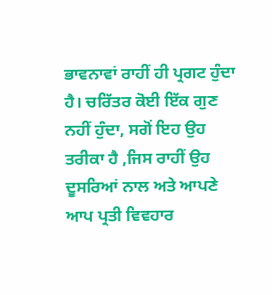ਭਾਵਨਾਵਾਂ ਰਾਹੀਂ ਹੀ ਪ੍ਰਗਟ ਹੁੰਦਾ ਹੈ। ਚਰਿੱਤਰ ਕੋਈ ਇੱਕ ਗੁਣ ਨਹੀਂ ਹੁੰਦਾ, ਸਗੋਂ ਇਹ ਉਹ ਤਰੀਕਾ ਹੈ ,ਜਿਸ ਰਾਹੀਂ ਉਹ ਦੂਸਰਿਆਂ ਨਾਲ ਅਤੇ ਆਪਣੇ ਆਪ ਪ੍ਰਤੀ ਵਿਵਹਾਰ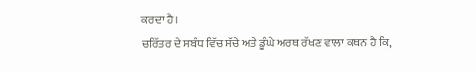ਕਰਦਾ ਹੈ।
ਚਰਿੱਤਰ ਦੇ ਸਬੰਧ ਵਿੱਚ ਸੱਚੇ ਅਤੇ ਡੂੰਘੇ ਅਰਥ ਰੱਖਣ ਵਾਲਾ ਕਥਨ ਹੈ ਕਿ,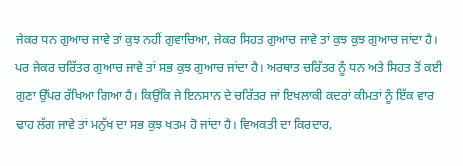ਜੇਕਰ ਧਨ ਗੁਆਚ ਜਾਵੇ ਤਾਂ ਕੁਝ ਨਹੀਂ ਗੁਵਾਚਿਆ, ਜੇਕਰ ਸਿਹਤ ਗੁਆਚ ਜਾਵੇ ਤਾਂ ਕੁਝ ਕੁਝ ਗੁਆਚ ਜਾਂਦਾ ਹੈ। ਪਰ ਜੇਕਰ ਚਰਿੱਤਰ ਗੁਆਚ ਜਾਵੇ ਤਾਂ ਸਭ ਕੁਝ ਗੁਆਚ ਜਾਂਦਾ ਹੈ। ਅਰਥਾਤ ਚਰਿੱਤਰ ਨੂੰ ਧਨ ਅਤੇ ਸਿਹਤ ਤੋਂ ਕਈ ਗੁਣਾ ਉੱਪਰ ਰੱਖਿਆ ਗਿਆ ਹੈ। ਕਿਉਂਕਿ ਜੇ ਇਨਸਾਨ ਦੇ ਚਰਿੱਤਰ ਜਾਂ ਇਖਲਾਕੀ ਕਦਰਾਂ ਕੀਮਤਾਂ ਨੂੰ ਇੱਕ ਵਾਰ ਢਾਹ ਲੱਗ ਜਾਵੇ ਤਾਂ ਮਨੁੱਖ ਦਾ ਸਭ ਕੁਝ ਖਤਮ ਹੋ ਜਾਂਦਾ ਹੈ। ਵਿਅਕਤੀ ਦਾ ਕਿਰਦਾਰ,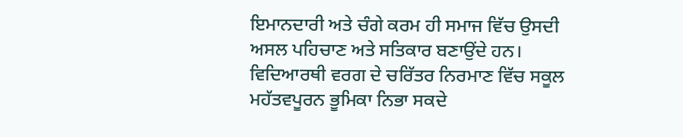ਇਮਾਨਦਾਰੀ ਅਤੇ ਚੰਗੇ ਕਰਮ ਹੀ ਸਮਾਜ ਵਿੱਚ ਉਸਦੀ ਅਸਲ ਪਹਿਚਾਣ ਅਤੇ ਸਤਿਕਾਰ ਬਣਾਉਂਦੇ ਹਨ।
ਵਿਦਿਆਰਥੀ ਵਰਗ ਦੇ ਚਰਿੱਤਰ ਨਿਰਮਾਣ ਵਿੱਚ ਸਕੂਲ ਮਹੱਤਵਪੂਰਨ ਭੂਮਿਕਾ ਨਿਭਾ ਸਕਦੇ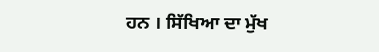ਹਨ । ਸਿੱਖਿਆ ਦਾ ਮੁੱਖ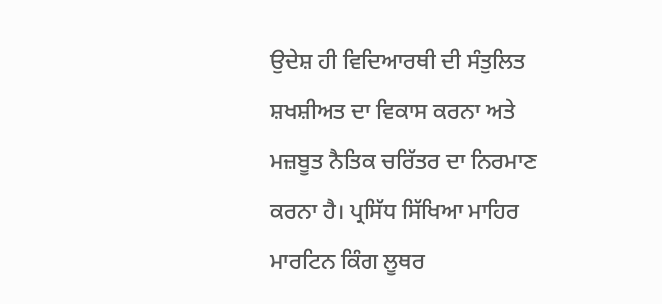ਉਦੇਸ਼ ਹੀ ਵਿਦਿਆਰਥੀ ਦੀ ਸੰਤੁਲਿਤ ਸ਼ਖਸ਼ੀਅਤ ਦਾ ਵਿਕਾਸ ਕਰਨਾ ਅਤੇ ਮਜ਼ਬੂਤ ਨੈਤਿਕ ਚਰਿੱਤਰ ਦਾ ਨਿਰਮਾਣ ਕਰਨਾ ਹੈ। ਪ੍ਰਸਿੱਧ ਸਿੱਖਿਆ ਮਾਹਿਰ ਮਾਰਟਿਨ ਕਿੰਗ ਲੂਥਰ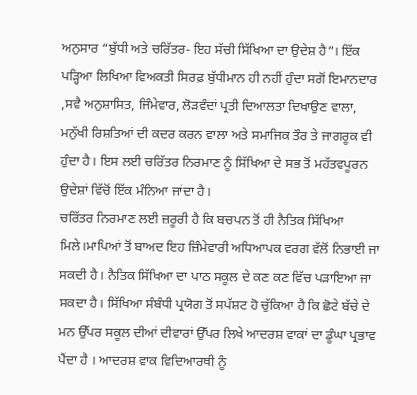ਅਨੁਸਾਰ “ਬੁੱਧੀ ਅਤੇ ਚਰਿੱਤਰ- ਇਹ ਸੱਚੀ ਸਿੱਖਿਆ ਦਾ ਉਦੇਸ਼ ਹੈ”। ਇੱਕ ਪੜ੍ਹਿਆ ਲਿਖਿਆ ਵਿਅਕਤੀ ਸਿਰਫ਼ ਬੁੱਧੀਮਾਨ ਹੀ ਨਹੀਂ ਹੁੰਦਾ ਸਗੋਂ ਇਮਾਨਦਾਰ ,ਸਵੈ ਅਨੁਸ਼ਾਸਿਤ, ਜਿੰਮੇਵਾਰ, ਲੋੜਵੰਦਾਂ ਪ੍ਰਤੀ ਦਿਆਲਤਾ ਦਿਖਾਉਣ ਵਾਲਾ, ਮਨੁੱਖੀ ਰਿਸ਼ਤਿਆਂ ਦੀ ਕਦਰ ਕਰਨ ਵਾਲਾ ਅਤੇ ਸਮਾਜਿਕ ਤੌਰ ਤੇ ਜਾਗਰੂਕ ਵੀ ਹੁੰਦਾ ਹੈ। ਇਸ ਲਈ ਚਰਿੱਤਰ ਨਿਰਮਾਣ ਨੂੰ ਸਿੱਖਿਆ ਦੇ ਸਭ ਤੋਂ ਮਹੱਤਵਪੂਰਨ ਉਦੇਸ਼ਾਂ ਵਿੱਚੋਂ ਇੱਕ ਮੰਨਿਆ ਜਾਂਦਾ ਹੈ।
ਚਰਿੱਤਰ ਨਿਰਮਾਣ ਲਈ ਜ਼ਰੂਰੀ ਹੈ ਕਿ ਬਚਪਨ ਤੋਂ ਹੀ ਨੈਤਿਕ ਸਿੱਖਿਆ ਮਿਲੇ।ਮਾਪਿਆਂ ਤੋਂ ਬਾਅਦ ਇਹ ਜ਼ਿੰਮੇਵਾਰੀ ਅਧਿਆਪਕ ਵਰਗ ਵੱਲੋਂ ਨਿਭਾਈ ਜਾ ਸਕਦੀ ਹੈ। ਨੈਤਿਕ ਸਿੱਖਿਆ ਦਾ ਪਾਠ ਸਕੂਲ ਦੇ ਕਣ ਕਣ ਵਿੱਚ ਪੜਾਇਆ ਜਾ ਸਕਦਾ ਹੈ। ਸਿੱਖਿਆ ਸੰਬੰਧੀ ਪ੍ਰਯੋਗ ਤੋਂ ਸਪੱਸ਼ਟ ਹੋ ਚੁੱਕਿਆ ਹੈ ਕਿ ਛੋਟੇ ਬੱਚੇ ਦੇ ਮਨ ਉੱਪਰ ਸਕੂਲ ਦੀਆਂ ਦੀਵਾਰਾਂ ਉੱਪਰ ਲਿਖੇ ਆਦਰਸ਼ ਵਾਕਾਂ ਦਾ ਡੂੰਘਾ ਪ੍ਰਭਾਵ ਪੈਂਦਾ ਹੈ । ਆਦਰਸ਼ ਵਾਕ ਵਿਦਿਆਰਥੀ ਨੂੰ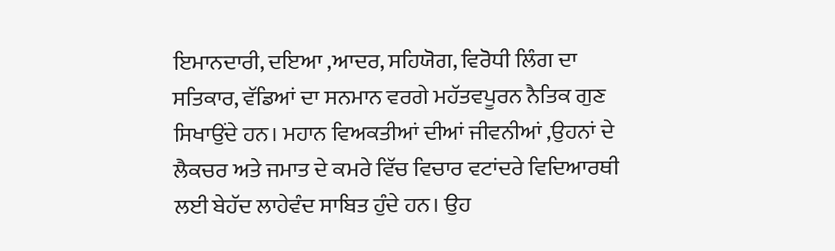ਇਮਾਨਦਾਰੀ, ਦਇਆ ,ਆਦਰ, ਸਹਿਯੋਗ, ਵਿਰੋਧੀ ਲਿੰਗ ਦਾ ਸਤਿਕਾਰ, ਵੱਡਿਆਂ ਦਾ ਸਨਮਾਨ ਵਰਗੇ ਮਹੱਤਵਪੂਰਨ ਨੈਤਿਕ ਗੁਣ ਸਿਖਾਉਂਦੇ ਹਨ। ਮਹਾਨ ਵਿਅਕਤੀਆਂ ਦੀਆਂ ਜੀਵਨੀਆਂ ,ਉਹਨਾਂ ਦੇ ਲੈਕਚਰ ਅਤੇ ਜਮਾਤ ਦੇ ਕਮਰੇ ਵਿੱਚ ਵਿਚਾਰ ਵਟਾਂਦਰੇ ਵਿਦਿਆਰਥੀ ਲਈ ਬੇਹੱਦ ਲਾਹੇਵੰਦ ਸਾਬਿਤ ਹੁੰਦੇ ਹਨ। ਉਹ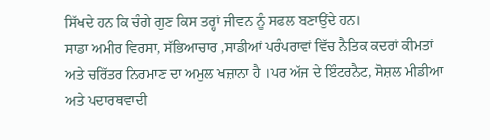ਸਿੱਖਦੇ ਹਨ ਕਿ ਚੰਗੇ ਗੁਣ ਕਿਸ ਤਰ੍ਹਾਂ ਜੀਵਨ ਨੂੰ ਸਫਲ ਬਣਾਉਂਦੇ ਹਨ।
ਸਾਡਾ ਅਮੀਰ ਵਿਰਸਾ, ਸੱਭਿਆਚਾਰ ,ਸਾਡੀਆਂ ਪਰੰਪਰਾਵਾਂ ਵਿੱਚ ਨੈਤਿਕ ਕਦਰਾਂ ਕੀਮਤਾਂ ਅਤੇ ਚਰਿੱਤਰ ਨਿਰਮਾਣ ਦਾ ਅਮੁਲ ਖਜ਼ਾਨਾ ਹੈ ।ਪਰ ਅੱਜ ਦੇ ਇੰਟਰਨੈਟ, ਸੋਸ਼ਲ ਮੀਡੀਆ ਅਤੇ ਪਦਾਰਥਵਾਦੀ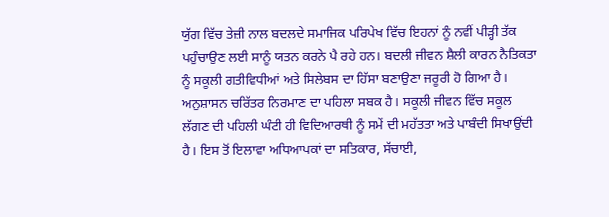ਯੁੱਗ ਵਿੱਚ ਤੇਜ਼ੀ ਨਾਲ ਬਦਲਦੇ ਸਮਾਜਿਕ ਪਰਿਪੇਖ ਵਿੱਚ ਇਹਨਾਂ ਨੂੰ ਨਵੀਂ ਪੀੜ੍ਹੀ ਤੱਕ ਪਹੁੰਚਾਉਣ ਲਈ ਸਾਨੂੰ ਯਤਨ ਕਰਨੇ ਪੈ ਰਹੇ ਹਨ। ਬਦਲੀ ਜੀਵਨ ਸ਼ੈਲੀ ਕਾਰਨ ਨੈਤਿਕਤਾ ਨੂੰ ਸਕੂਲੀ ਗਤੀਵਿਧੀਆਂ ਅਤੇ ਸਿਲੇਬਸ ਦਾ ਹਿੱਸਾ ਬਣਾਉਣਾ ਜਰੂਰੀ ਹੋ ਗਿਆ ਹੈ।
ਅਨੁਸ਼ਾਸਨ ਚਰਿੱਤਰ ਨਿਰਮਾਣ ਦਾ ਪਹਿਲਾ ਸਬਕ ਹੈ। ਸਕੂਲੀ ਜੀਵਨ ਵਿੱਚ ਸਕੂਲ ਲੱਗਣ ਦੀ ਪਹਿਲੀ ਘੰਟੀ ਹੀ ਵਿਦਿਆਰਥੀ ਨੂੰ ਸਮੇਂ ਦੀ ਮਹੱਤਤਾ ਅਤੇ ਪਾਬੰਦੀ ਸਿਖਾਉਂਦੀ ਹੈ। ਇਸ ਤੋਂ ਇਲਾਵਾ ਅਧਿਆਪਕਾਂ ਦਾ ਸਤਿਕਾਰ, ਸੱਚਾਈ,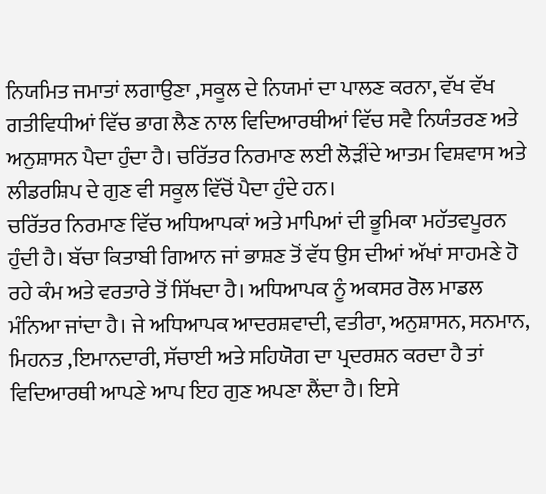ਨਿਯਮਿਤ ਜਮਾਤਾਂ ਲਗਾਉਣਾ ,ਸਕੂਲ ਦੇ ਨਿਯਮਾਂ ਦਾ ਪਾਲਣ ਕਰਨਾ, ਵੱਖ ਵੱਖ ਗਤੀਵਿਧੀਆਂ ਵਿੱਚ ਭਾਗ ਲੈਣ ਨਾਲ ਵਿਦਿਆਰਥੀਆਂ ਵਿੱਚ ਸਵੈ ਨਿਯੰਤਰਣ ਅਤੇ ਅਨੁਸ਼ਾਸਨ ਪੈਦਾ ਹੁੰਦਾ ਹੈ। ਚਰਿੱਤਰ ਨਿਰਮਾਣ ਲਈ ਲੋੜੀਂਦੇ ਆਤਮ ਵਿਸ਼ਵਾਸ ਅਤੇ ਲੀਡਰਸ਼ਿਪ ਦੇ ਗੁਣ ਵੀ ਸਕੂਲ ਵਿੱਚੋਂ ਪੈਦਾ ਹੁੰਦੇ ਹਨ।
ਚਰਿੱਤਰ ਨਿਰਮਾਣ ਵਿੱਚ ਅਧਿਆਪਕਾਂ ਅਤੇ ਮਾਪਿਆਂ ਦੀ ਭੂਮਿਕਾ ਮਹੱਤਵਪੂਰਨ ਹੁੰਦੀ ਹੈ। ਬੱਚਾ ਕਿਤਾਬੀ ਗਿਆਨ ਜਾਂ ਭਾਸ਼ਣ ਤੋਂ ਵੱਧ ਉਸ ਦੀਆਂ ਅੱਖਾਂ ਸਾਹਮਣੇ ਹੋ ਰਹੇ ਕੰਮ ਅਤੇ ਵਰਤਾਰੇ ਤੋਂ ਸਿੱਖਦਾ ਹੈ। ਅਧਿਆਪਕ ਨੂੰ ਅਕਸਰ ਰੋਲ ਮਾਡਲ ਮੰਨਿਆ ਜਾਂਦਾ ਹੈ। ਜੇ ਅਧਿਆਪਕ ਆਦਰਸ਼ਵਾਦੀ, ਵਤੀਰਾ, ਅਨੁਸ਼ਾਸਨ, ਸਨਮਾਨ, ਮਿਹਨਤ ,ਇਮਾਨਦਾਰੀ, ਸੱਚਾਈ ਅਤੇ ਸਹਿਯੋਗ ਦਾ ਪ੍ਰਦਰਸ਼ਨ ਕਰਦਾ ਹੈ ਤਾਂ ਵਿਦਿਆਰਥੀ ਆਪਣੇ ਆਪ ਇਹ ਗੁਣ ਅਪਣਾ ਲੈਂਦਾ ਹੈ। ਇਸੇ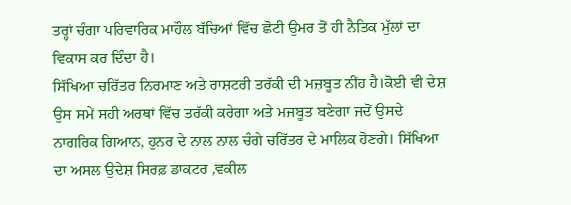ਤਰ੍ਹਾਂ ਚੰਗਾ ਪਰਿਵਾਰਿਕ ਮਾਹੌਲ ਬੱਚਿਆਂ ਵਿੱਚ ਛੋਟੀ ਉਮਰ ਤੋਂ ਹੀ ਨੈਤਿਕ ਮੁੱਲਾਂ ਦਾ ਵਿਕਾਸ ਕਰ ਦਿੰਦਾ ਹੈ।
ਸਿੱਖਿਆ ਚਰਿੱਤਰ ਨਿਰਮਾਣ ਅਤੇ ਰਾਸ਼ਟਰੀ ਤਰੱਕੀ ਦੀ ਮਜ਼ਬੂਤ ਨੀਂਹ ਹੈ।ਕੋਈ ਵੀ ਦੇਸ਼ ਉਸ ਸਮੇਂ ਸਹੀ ਅਰਥਾਂ ਵਿੱਚ ਤਰੱਕੀ ਕਰੇਗਾ ਅਤੇ ਮਜਬੂਤ ਬਣੇਗਾ ਜਦੋਂ ਉਸਦੇ ਨਾਗਰਿਕ ਗਿਆਨ, ਹੁਨਰ ਦੇ ਨਾਲ ਨਾਲ ਚੰਗੇ ਚਰਿੱਤਰ ਦੇ ਮਾਲਿਕ ਹੋਣਗੇ। ਸਿੱਖਿਆ ਦਾ ਅਸਲ ਉਦੇਸ਼ ਸਿਰਫ਼ ਡਾਕਟਰ ,ਵਕੀਲ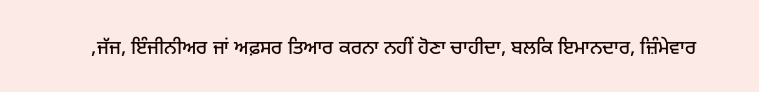,ਜੱਜ, ਇੰਜੀਨੀਅਰ ਜਾਂ ਅਫ਼ਸਰ ਤਿਆਰ ਕਰਨਾ ਨਹੀਂ ਹੋਣਾ ਚਾਹੀਦਾ, ਬਲਕਿ ਇਮਾਨਦਾਰ, ਜ਼ਿੰਮੇਵਾਰ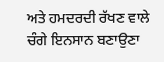ਅਤੇ ਹਮਦਰਦੀ ਰੱਖਣ ਵਾਲੇ ਚੰਗੇ ਇਨਸਾਨ ਬਣਾਉਣਾ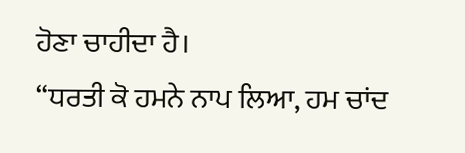ਹੋਣਾ ਚਾਹੀਦਾ ਹੈ।
“ਧਰਤੀ ਕੋ ਹਮਨੇ ਨਾਪ ਲਿਆ, ਹਮ ਚਾਂਦ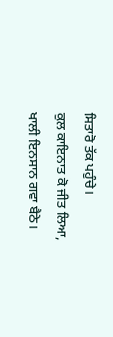ਸਿਤਾਰੋ ਤੱਕ ਪਹੁੰਚੇ।
ਕੁਲ ਕਾਇਨਾਤ ਕੋ ਜੀਤ ਲਿਆ, ਖਾਲੀ ਇਨਸਾਨ ਗਵਾ ਬੈਠੇ।